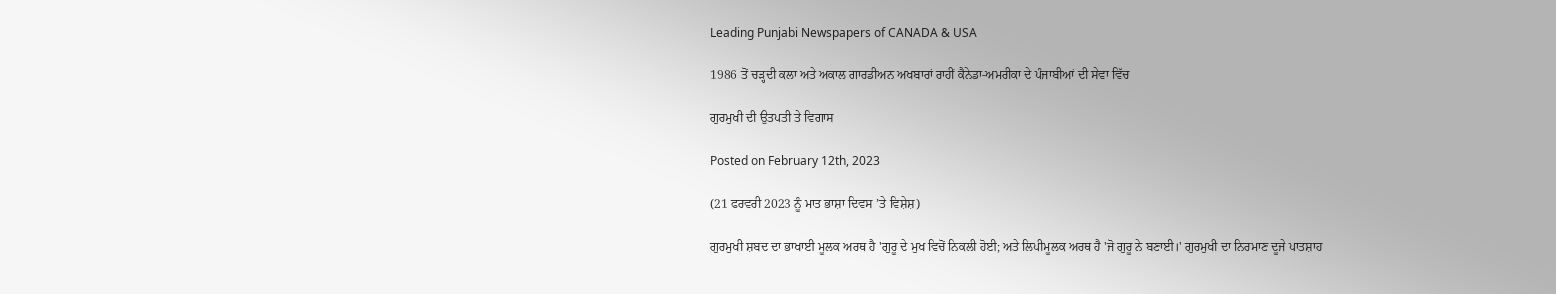Leading Punjabi Newspapers of CANADA & USA

1986 ਤੋਂ ਚੜ੍ਹਦੀ ਕਲਾ ਅਤੇ ਅਕਾਲ ਗਾਰਡੀਅਨ ਅਖਬਾਰਾਂ ਰਾਹੀਂ ਕੈਨੇਡਾ-ਅਮਰੀਕਾ ਦੇ ਪੰਜਾਬੀਆਂ ਦੀ ਸੇਵਾ ਵਿੱਚ

ਗੁਰਮੁਖੀ ਦੀ ਉਤਪਤੀ ਤੇ ਵਿਗਾਸ

Posted on February 12th, 2023

(21 ਫਰਵਰੀ 2023 ਨੂੰ ਮਾਤ ਭਾਸ਼ਾ ਦਿਵਸ ’ਤੇ ਵਿਸ਼ੇਸ਼)

ਗੁਰਮੁਖੀ ਸ਼ਬਦ ਦਾ ਭਾਖਾਈ ਮੂਲਕ ਅਰਥ ਹੈ 'ਗੁਰੂ ਦੇ ਮੁਖ ਵਿਚੋਂ ਨਿਕਲੀ ਹੋਈ; ਅਤੇ ਲਿਪੀਮੂਲਕ ਅਰਥ ਹੈ 'ਜੋ ਗੁਰੂ ਨੇ ਬਣਾਈ।' ਗੁਰਮੁਖੀ ਦਾ ਨਿਰਮਾਣ ਦੂਜੇ ਪਾਤਸ਼ਾਹ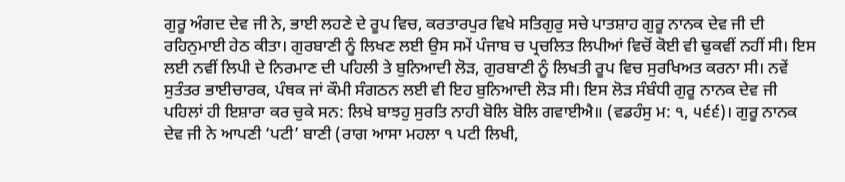ਗੁਰੂ ਅੰਗਦ ਦੇਵ ਜੀ ਨੇ, ਭਾਈ ਲਹਣੇ ਦੇ ਰੂਪ ਵਿਚ, ਕਰਤਾਰਪੁਰ ਵਿਖੇ ਸਤਿਗੁਰੁ ਸਚੇ ਪਾਤਸ਼ਾਹ ਗੁਰੂ ਨਾਨਕ ਦੇਵ ਜੀ ਦੀ ਰਹਿਨੁਮਾਈ ਹੇਠ ਕੀਤਾ। ਗੁਰਬਾਣੀ ਨੂੰ ਲਿਖਣ ਲਈ ਉਸ ਸਮੇਂ ਪੰਜਾਬ ਚ ਪ੍ਰਚਲਿਤ ਲਿਪੀਆਂ ਵਿਚੋਂ ਕੋਈ ਵੀ ਢੁਕਵੀਂ ਨਹੀਂ ਸੀ। ਇਸ ਲਈ ਨਵੀਂ ਲਿਪੀ ਦੇ ਨਿਰਮਾਣ ਦੀ ਪਹਿਲੀ ਤੇ ਬੁਨਿਆਦੀ ਲੋੜ, ਗੁਰਬਾਣੀ ਨੂੰ ਲਿਖਤੀ ਰੂਪ ਵਿਚ ਸੁਰਖਿਅਤ ਕਰਨਾ ਸੀ। ਨਵੇਂ ਸੁਤੰਤਰ ਭਾਈਚਾਰਕ, ਪੰਥਕ ਜਾਂ ਕੌਮੀ ਸੰਗਠਨ ਲਈ ਵੀ ਇਹ ਬੁਨਿਆਦੀ ਲੋੜ ਸੀ। ਇਸ ਲੋੜ ਸੰਬੰਧੀ ਗੁਰੂ ਨਾਨਕ ਦੇਵ ਜੀ ਪਹਿਲਾਂ ਹੀ ਇਸ਼ਾਰਾ ਕਰ ਚੁਕੇ ਸਨ: ਲਿਖੇ ਬਾਝਹੁ ਸੁਰਤਿ ਨਾਹੀ ਬੋਲਿ ਬੋਲਿ ਗਵਾਈਐ॥ (ਵਡਹੰਸੁ ਮ: ੧, ੫੬੬)। ਗੁਰੂ ਨਾਨਕ ਦੇਵ ਜੀ ਨੇ ਆਪਣੀ ‘ਪਟੀ’ ਬਾਣੀ (ਰਾਗ ਆਸਾ ਮਹਲਾ ੧ ਪਟੀ ਲਿਖੀ,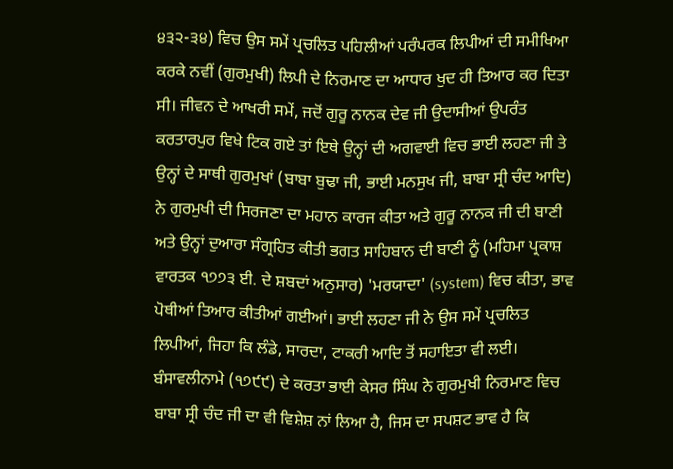੪੩੨-੩੪) ਵਿਚ ਉਸ ਸਮੇਂ ਪ੍ਰਚਲਿਤ ਪਹਿਲੀਆਂ ਪਰੰਪਰਕ ਲਿਪੀਆਂ ਦੀ ਸਮੀਖਿਆ ਕਰਕੇ ਨਵੀਂ (ਗੁਰਮੁਖੀ) ਲਿਪੀ ਦੇ ਨਿਰਮਾਣ ਦਾ ਆਧਾਰ ਖੁਦ ਹੀ ਤਿਆਰ ਕਰ ਦਿਤਾ ਸੀ। ਜੀਵਨ ਦੇ ਆਖਰੀ ਸਮੇਂ, ਜਦੋਂ ਗੁਰੂ ਨਾਨਕ ਦੇਵ ਜੀ ਉਦਾਸੀਆਂ ਉਪਰੰਤ ਕਰਤਾਰਪੁਰ ਵਿਖੇ ਟਿਕ ਗਏ ਤਾਂ ਇਥੇ ਉਨ੍ਹਾਂ ਦੀ ਅਗਵਾਈ ਵਿਚ ਭਾਈ ਲਹਣਾ ਜੀ ਤੇ ਉਨ੍ਹਾਂ ਦੇ ਸਾਥੀ ਗੁਰਮੁਖਾਂ (ਬਾਬਾ ਬੁਢਾ ਜੀ, ਭਾਈ ਮਨਸੁਖ ਜੀ, ਬਾਬਾ ਸ੍ਰੀ ਚੰਦ ਆਦਿ) ਨੇ ਗੁਰਮੁਖੀ ਦੀ ਸਿਰਜਣਾ ਦਾ ਮਹਾਨ ਕਾਰਜ ਕੀਤਾ ਅਤੇ ਗੁਰੂ ਨਾਨਕ ਜੀ ਦੀ ਬਾਣੀ ਅਤੇ ਉਨ੍ਹਾਂ ਦੁਆਰਾ ਸੰਗ੍ਰਹਿਤ ਕੀਤੀ ਭਗਤ ਸਾਹਿਬਾਨ ਦੀ ਬਾਣੀ ਨੂੰ (ਮਹਿਮਾ ਪ੍ਰਕਾਸ਼ ਵਾਰਤਕ ੧੭੭੩ ਈ. ਦੇ ਸ਼ਬਦਾਂ ਅਨੁਸਾਰ) 'ਮਰਯਾਦਾ' (system) ਵਿਚ ਕੀਤਾ, ਭਾਵ ਪੋਥੀਆਂ ਤਿਆਰ ਕੀਤੀਆਂ ਗਈਆਂ। ਭਾਈ ਲਹਣਾ ਜੀ ਨੇ ਉਸ ਸਮੇਂ ਪ੍ਰਚਲਿਤ ਲਿਪੀਆਂ, ਜਿਹਾ ਕਿ ਲੰਡੇ, ਸਾਰਦਾ, ਟਾਕਰੀ ਆਦਿ ਤੋਂ ਸਹਾਇਤਾ ਵੀ ਲਈ। ਬੰਸਾਵਲੀਨਾਮੇ (੧੭੯੯) ਦੇ ਕਰਤਾ ਭਾਈ ਕੇਸਰ ਸਿੰਘ ਨੇ ਗੁਰਮੁਖੀ ਨਿਰਮਾਣ ਵਿਚ ਬਾਬਾ ਸ੍ਰੀ ਚੰਦ ਜੀ ਦਾ ਵੀ ਵਿਸ਼ੇਸ਼ ਨਾਂ ਲਿਆ ਹੈ, ਜਿਸ ਦਾ ਸਪਸ਼ਟ ਭਾਵ ਹੈ ਕਿ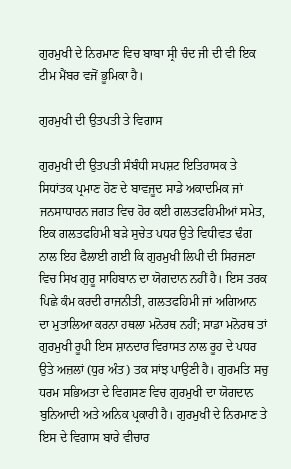ਗੁਰਮੁਖੀ ਦੇ ਨਿਰਮਾਣ ਵਿਚ ਬਾਬਾ ਸ੍ਰੀ ਚੰਦ ਜੀ ਦੀ ਵੀ ਇਕ ਟੀਮ ਮੈਂਬਰ ਵਜੋਂ ਭੂਮਿਕਾ ਹੈ।

ਗੁਰਮੁਖੀ ਦੀ ਉਤਪਤੀ ਤੇ ਵਿਗਾਸ

ਗੁਰਮੁਖੀ ਦੀ ਉਤਪਤੀ ਸੰਬੰਧੀ ਸਪਸ਼ਟ ਇਤਿਹਾਸਕ ਤੇ ਸਿਧਾਂਤਕ ਪ੍ਰਮਾਣ ਹੋਣ ਦੇ ਬਾਵਜੂਦ ਸਾਡੇ ਅਕਾਦਮਿਕ ਜਾਂ ਜਨਸਾਧਾਰਨ ਜਗਤ ਵਿਚ ਹੋਰ ਕਈ ਗਲਤਫਹਿਮੀਆਂ ਸਮੇਤ, ਇਕ ਗਲਤਫਹਿਮੀ ਬੜੇ ਸੁਚੇਤ ਪਧਰ ਉਤੇ ਵਿਧੀਵਤ ਢੰਗ ਨਾਲ ਇਹ ਫੈਲਾਈ ਗਈ ਕਿ ਗੁਰਮੁਖੀ ਲਿਪੀ ਦੀ ਸਿਰਜਣਾ ਵਿਚ ਸਿਖ ਗੁਰੂ ਸਾਹਿਬਾਨ ਦਾ ਯੋਗਦਾਨ ਨਹੀਂ ਹੈ। ਇਸ ਤਰਕ ਪਿਛੇ ਕੰਮ ਕਰਦੀ ਰਾਜਨੀਤੀ, ਗਲਤਫਹਿਮੀ ਜਾਂ ਅਗਿਆਨ ਦਾ ਮੁਤਾਲਿਆ ਕਰਨਾ ਹਥਲਾ ਮਨੋਰਥ ਨਹੀਂ; ਸਾਡਾ ਮਨੋਰਥ ਤਾਂ ਗੁਰਮੁਖੀ ਰੂਪੀ ਇਸ ਸ਼ਾਨਦਾਰ ਵਿਰਾਸਤ ਨਾਲ ਰੂਹ ਦੇ ਪਧਰ ਉਤੇ ਅਜ਼ਲਾਂ (ਧੁਰ ਅੰਤ) ਤਕ ਸਾਂਝ ਪਾਉਣੀ ਹੈ। ਗੁਰਮਤਿ ਸਚੁ ਧਰਮ ਸਭਿਅਤਾ ਦੇ ਵਿਗਸਣ ਵਿਚ ਗੁਰਮੁਖੀ ਦਾ ਯੋਗਦਾਨ ਬੁਨਿਆਦੀ ਅਤੇ ਅਨਿਕ ਪ੍ਰਕਾਰੀ ਹੈ। ਗੁਰਮੁਖੀ ਦੇ ਨਿਰਮਾਣ ਤੇ ਇਸ ਦੇ ਵਿਗਾਸ ਬਾਰੇ ਵੀਚਾਰ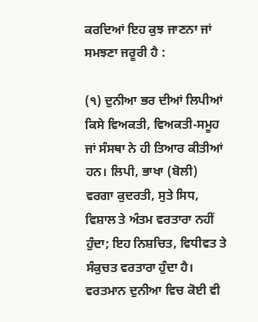ਕਰਦਿਆਂ ਇਹ ਕੁਝ ਜਾਣਨਾ ਜਾਂ ਸਮਝਣਾ ਜਰੂਰੀ ਹੈ :

(੧) ਦੁਨੀਆ ਭਰ ਦੀਆਂ ਲਿਪੀਆਂ ਕਿਸੇ ਵਿਅਕਤੀ, ਵਿਅਕਤੀ-ਸਮੂਹ ਜਾਂ ਸੰਸਥਾ ਨੇ ਹੀ ਤਿਆਰ ਕੀਤੀਆਂ ਹਨ। ਲਿਪੀ, ਭਾਖਾ (ਬੋਲੀ) ਵਰਗਾ ਕੁਦਰਤੀ, ਸੁਤੇ ਸਿਧ, ਵਿਸ਼ਾਲ ਤੇ ਅੰਤਮ ਵਰਤਾਰਾ ਨਹੀਂ ਹੁੰਦਾ; ਇਹ ਨਿਸ਼ਚਿਤ, ਵਿਧੀਵਤ ਤੇ ਸੰਕੁਚਤ ਵਰਤਾਰਾ ਹੁੰਦਾ ਹੈ। ਵਰਤਮਾਨ ਦੁਨੀਆ ਵਿਚ ਕੋਈ ਵੀ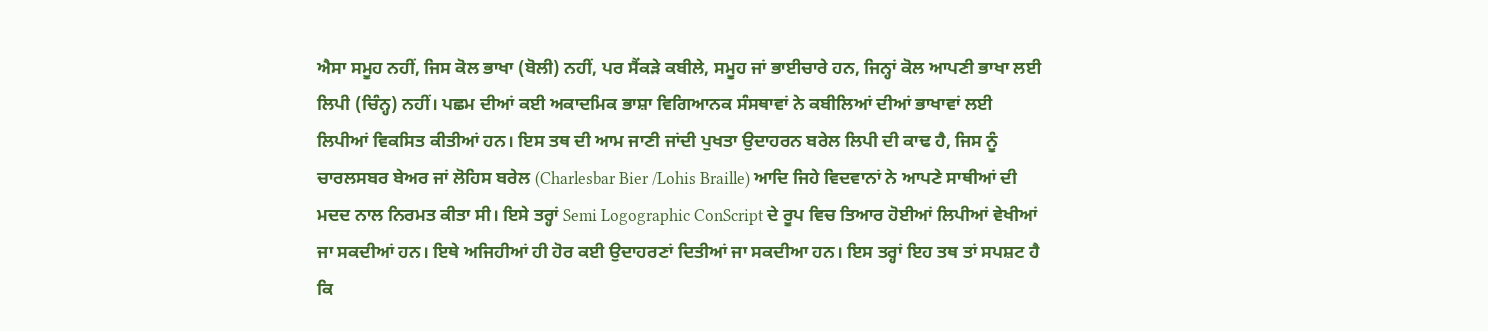ਐਸਾ ਸਮੂਹ ਨਹੀਂ, ਜਿਸ ਕੋਲ ਭਾਖਾ (ਬੋਲੀ) ਨਹੀਂ, ਪਰ ਸੈਂਕੜੇ ਕਬੀਲੇ, ਸਮੂਹ ਜਾਂ ਭਾਈਚਾਰੇ ਹਨ, ਜਿਨ੍ਹਾਂ ਕੋਲ ਆਪਣੀ ਭਾਖਾ ਲਈ ਲਿਪੀ (ਚਿੰਨ੍ਹ) ਨਹੀਂ। ਪਛਮ ਦੀਆਂ ਕਈ ਅਕਾਦਮਿਕ ਭਾਸ਼ਾ ਵਿਗਿਆਨਕ ਸੰਸਥਾਵਾਂ ਨੇ ਕਬੀਲਿਆਂ ਦੀਆਂ ਭਾਖਾਵਾਂ ਲਈ ਲਿਪੀਆਂ ਵਿਕਸਿਤ ਕੀਤੀਆਂ ਹਨ। ਇਸ ਤਥ ਦੀ ਆਮ ਜਾਣੀ ਜਾਂਦੀ ਪੁਖਤਾ ਉਦਾਹਰਨ ਬਰੇਲ ਲਿਪੀ ਦੀ ਕਾਢ ਹੈ, ਜਿਸ ਨੂੰ ਚਾਰਲਸਬਰ ਬੇਅਰ ਜਾਂ ਲੋਹਿਸ ਬਰੇਲ (Charlesbar Bier /Lohis Braille) ਆਦਿ ਜਿਹੇ ਵਿਦਵਾਨਾਂ ਨੇ ਆਪਣੇ ਸਾਥੀਆਂ ਦੀ ਮਦਦ ਨਾਲ ਨਿਰਮਤ ਕੀਤਾ ਸੀ। ਇਸੇ ਤਰ੍ਹਾਂ Semi Logographic ConScript ਦੇ ਰੂਪ ਵਿਚ ਤਿਆਰ ਹੋਈਆਂ ਲਿਪੀਆਂ ਵੇਖੀਆਂ ਜਾ ਸਕਦੀਆਂ ਹਨ। ਇਥੇ ਅਜਿਹੀਆਂ ਹੀ ਹੋਰ ਕਈ ਉਦਾਹਰਣਾਂ ਦਿਤੀਆਂ ਜਾ ਸਕਦੀਆ ਹਨ। ਇਸ ਤਰ੍ਹਾਂ ਇਹ ਤਥ ਤਾਂ ਸਪਸ਼ਟ ਹੈ ਕਿ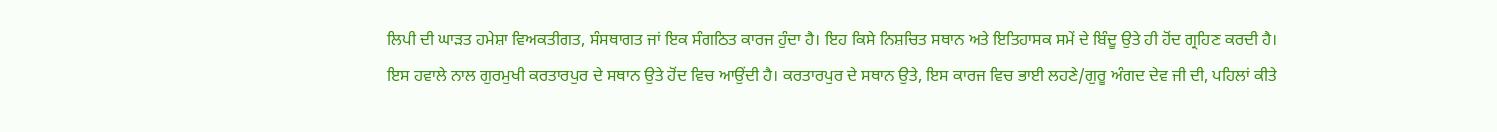ਲਿਪੀ ਦੀ ਘਾੜਤ ਹਮੇਸ਼ਾ ਵਿਅਕਤੀਗਤ, ਸੰਸਥਾਗਤ ਜਾਂ ਇਕ ਸੰਗਠਿਤ ਕਾਰਜ ਹੁੰਦਾ ਹੈ। ਇਹ ਕਿਸੇ ਨਿਸ਼ਚਿਤ ਸਥਾਨ ਅਤੇ ਇਤਿਹਾਸਕ ਸਮੇਂ ਦੇ ਬਿੰਦੂ ਉਤੇ ਹੀ ਹੋਂਦ ਗ੍ਰਹਿਣ ਕਰਦੀ ਹੈ। ਇਸ ਹਵਾਲੇ ਨਾਲ ਗੁਰਮੁਖੀ ਕਰਤਾਰਪੁਰ ਦੇ ਸਥਾਨ ਉਤੇ ਹੋਂਦ ਵਿਚ ਆਉਂਦੀ ਹੈ। ਕਰਤਾਰਪੁਰ ਦੇ ਸਥਾਨ ਉਤੇ, ਇਸ ਕਾਰਜ ਵਿਚ ਭਾਈ ਲਹਣੇ/ਗੁਰੂ ਅੰਗਦ ਦੇਵ ਜੀ ਦੀ, ਪਹਿਲਾਂ ਕੀਤੇ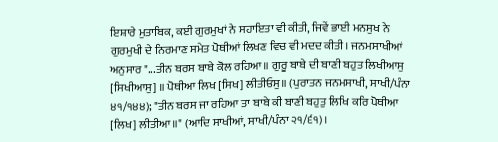ਇਸ਼ਾਰੇ ਮੁਤਾਬਿਕ, ਕਈ ਗੁਰਮੁਖਾਂ ਨੇ ਸਹਾਇਤਾ ਵੀ ਕੀਤੀ, ਜਿਵੇਂ ਭਾਈ ਮਨਸੁਖ ਨੇ ਗੁਰਮੁਖੀ ਦੇ ਨਿਰਮਾਣ ਸਮੇਤ ਪੋਥੀਆਂ ਲਿਖਣ ਵਿਚ ਵੀ ਮਦਦ ਕੀਤੀ। ਜਨਮਸਾਖੀਆਂ ਅਨੁਸਾਰ "...ਤੀਨ ਬਰਸ ਬਾਬੇ ਕੋਲ ਰਹਿਆ॥ ਗੁਰੂ ਬਾਬੇ ਦੀ ਬਾਣੀ ਬਹੁਤ ਲਿਖੀਆਸੁ [ਸਿਖੀਆਸੁ] ॥ ਪੋਥੀਆ ਲਿਖ [ਸਿਖ] ਲੀਤੀਓਸੁ॥ (ਪੁਰਾਤਨ ਜਨਮਸਾਖੀ, ਸਾਖੀ/ਪੰਨਾ ੪੧/੧੪੪); "ਤੀਨ ਬਰਸ ਜਾ ਰਹਿਆ ਤਾ ਬਾਬੇ ਕੀ ਬਾਣੀ ਬਹੁਤੁ ਲਿਖਿ ਕਰਿ ਪੋਥੀਆ [ਲਿਖ] ਲੀਤੀਆ॥" (ਆਦਿ ਸਾਖੀਆਂ, ਸਾਖੀ/ਪੰਨਾ ੨੧/੬੧)।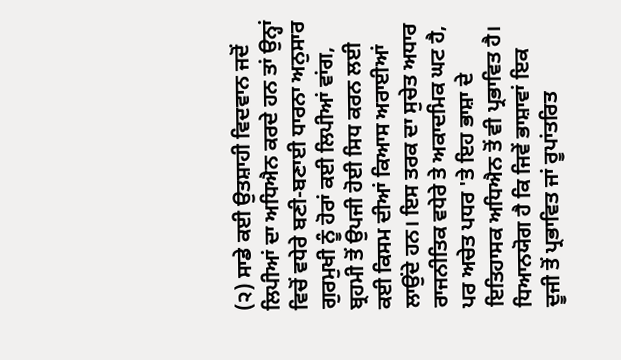(੨) ਸਾਡੇ ਕਈ ਉਤਸ਼ਾਹੀ ਵਿਦਵਾਨ ਜਦੋਂ ਲਿਪੀਆਂ ਦਾ ਅਧਿਐਨ ਕਰਦੇ ਹਨ ਤਾਂ ਉਨ੍ਹਾਂ ਵਿਚੋਂ ਵਧੇਰੇ ਬਣੀ-ਬਣਾਈ ਧਾਰਨਾ ਅਨੁਸਾਰ ਗੁਰਮੁਖੀ ਨੂੰ ਹੋਰਾਂ ਕਈ ਲਿਪੀਆਂ ਵਾਂਗ, ਬ੍ਰਹਮੀ ਤੋਂ ਉਪਜੀ ਹੋਈ ਸਿਧ ਕਰਨ ਲਈ ਕਈ ਕਿਸਮ ਦੀਆਂ ਕਿਆਸ ਅਰਾਈਆਂ ਲਾਉਂਦੇ ਹਨ। ਇਸ ਤਰਕ ਦਾ ਸੁਚੇਤ ਅਧਾਰ ਰਾਜਨੀਤਿਕ ਵਧੇਰੇ ਤੇ ਅਕਾਦਮਿਕ ਘਟ ਹੈ, ਪਰ ਅਚੇਤ ਪਧਰ 'ਤੇ ਇਹ ਭਾਸ਼ਾ ਦੇ ਇਤਿਹਾਸਕ ਅਧਿਐਨ ਤੋਂ ਵੀ ਪ੍ਰਭਾਵਿਤ ਹੈ। ਧਿਆਨਯੋਗ ਹੈ ਕਿ ਜਿਵੇਂ ਭਾਸ਼ਾਵਾਂ ਇਕ ਦੂਜੀ ਤੋਂ ਪ੍ਰਭਾਵਿਤ ਜਾਂ ਰੂਪਾਂਤਰਿਤ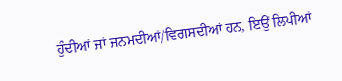ਹੁੰਦੀਆਂ ਜਾਂ ਜਨਮਦੀਆਂ/ਵਿਗਸਦੀਆਂ ਹਨ, ਇਉਂ ਲਿਪੀਆਂ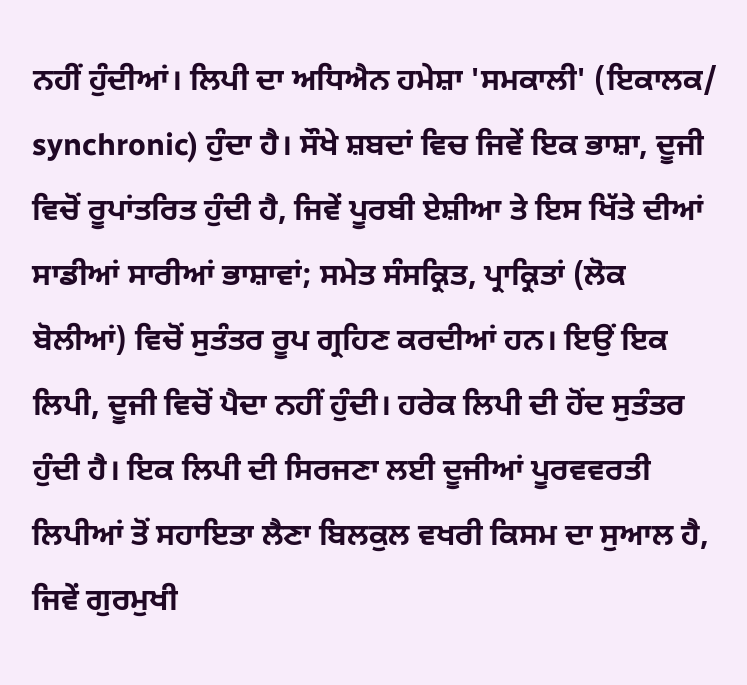ਨਹੀਂ ਹੁੰਦੀਆਂ। ਲਿਪੀ ਦਾ ਅਧਿਐਨ ਹਮੇਸ਼ਾ 'ਸਮਕਾਲੀ' (ਇਕਾਲਕ/ synchronic) ਹੁੰਦਾ ਹੈ। ਸੌਖੇ ਸ਼ਬਦਾਂ ਵਿਚ ਜਿਵੇਂ ਇਕ ਭਾਸ਼ਾ, ਦੂਜੀ ਵਿਚੋਂ ਰੂਪਾਂਤਰਿਤ ਹੁੰਦੀ ਹੈ, ਜਿਵੇਂ ਪੂਰਬੀ ਏਸ਼ੀਆ ਤੇ ਇਸ ਖਿੱਤੇ ਦੀਆਂ ਸਾਡੀਆਂ ਸਾਰੀਆਂ ਭਾਸ਼ਾਵਾਂ; ਸਮੇਤ ਸੰਸਕ੍ਰਿਤ, ਪ੍ਰਾਕ੍ਰਿਤਾਂ (ਲੋਕ ਬੋਲੀਆਂ) ਵਿਚੋਂ ਸੁਤੰਤਰ ਰੂਪ ਗ੍ਰਹਿਣ ਕਰਦੀਆਂ ਹਨ। ਇਉਂ ਇਕ ਲਿਪੀ, ਦੂਜੀ ਵਿਚੋਂ ਪੈਦਾ ਨਹੀਂ ਹੁੰਦੀ। ਹਰੇਕ ਲਿਪੀ ਦੀ ਹੋਂਦ ਸੁਤੰਤਰ ਹੁੰਦੀ ਹੈ। ਇਕ ਲਿਪੀ ਦੀ ਸਿਰਜਣਾ ਲਈ ਦੂਜੀਆਂ ਪੂਰਵਵਰਤੀ ਲਿਪੀਆਂ ਤੋਂ ਸਹਾਇਤਾ ਲੈਣਾ ਬਿਲਕੁਲ ਵਖਰੀ ਕਿਸਮ ਦਾ ਸੁਆਲ ਹੈ, ਜਿਵੇਂ ਗੁਰਮੁਖੀ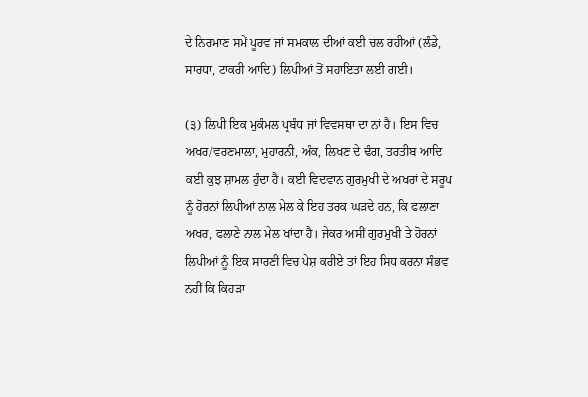ਦੇ ਨਿਰਮਾਣ ਸਮੇਂ ਪੂਰਵ ਜਾਂ ਸਮਕਾਲ ਦੀਆਂ ਕਈ ਚਲ ਰਹੀਆਂ (ਲੰਡੇ, ਸਾਰਧਾ, ਟਾਕਰੀ ਆਦਿ) ਲਿਪੀਆਂ ਤੋਂ ਸਹਾਇਤਾ ਲਈ ਗਈ।

(੩) ਲਿਪੀ ਇਕ ਮੁਕੰਮਲ ਪ੍ਰਬੰਧ ਜਾਂ ਵਿਵਸਥਾ ਦਾ ਨਾਂ ਹੈ। ਇਸ ਵਿਚ ਅਖਰ/ਵਰਣਮਾਲਾ, ਮੁਹਾਰਨੀ, ਅੰਕ, ਲਿਖਣ ਦੇ ਢੰਗ, ਤਰਤੀਬ ਆਦਿ ਕਈ ਕੁਝ ਸ਼ਾਮਲ ਹੁੰਦਾ ਹੈ। ਕਈ ਵਿਦਵਾਨ ਗੁਰਮੁਖੀ ਦੇ ਅਖਰਾਂ ਦੇ ਸਰੂਪ ਨੂੰ ਹੋਰਨਾਂ ਲਿਪੀਆਂ ਨਾਲ ਮੇਲ ਕੇ ਇਹ ਤਰਕ ਘੜਦੇ ਹਨ, ਕਿ ਫਲਾਣਾ ਅਖਰ, ਫਲਾਣੇ ਨਾਲ ਮੇਲ ਖਾਂਦਾ ਹੈ। ਜੇਕਰ ਅਸੀਂ ਗੁਰਮੁਖੀ ਤੇ ਹੋਰਨਾਂ ਲਿਪੀਆਂ ਨੂੰ ਇਕ ਸਾਰਣੀ ਵਿਚ ਪੇਸ਼ ਕਰੀਏ ਤਾਂ ਇਹ ਸਿਧ ਕਰਨਾ ਸੰਭਵ ਨਹੀਂ ਕਿ ਕਿਹੜਾ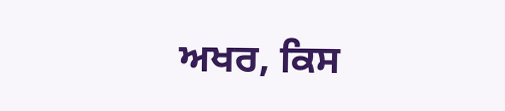ਅਖਰ, ਕਿਸ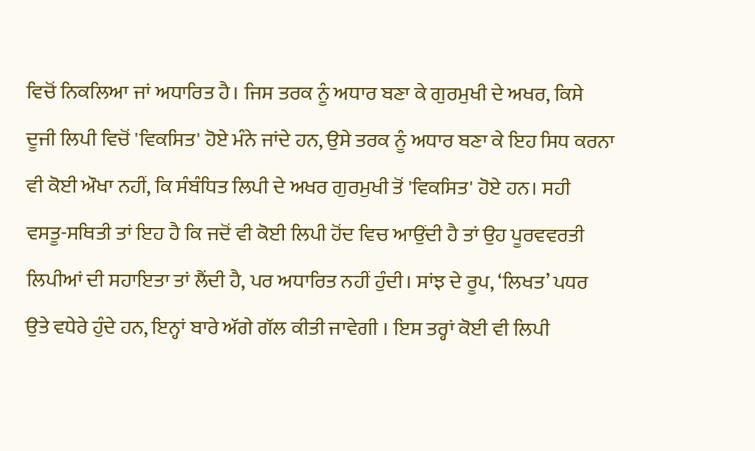ਵਿਚੋਂ ਨਿਕਲਿਆ ਜਾਂ ਅਧਾਰਿਤ ਹੈ। ਜਿਸ ਤਰਕ ਨੂੰ ਅਧਾਰ ਬਣਾ ਕੇ ਗੁਰਮੁਖੀ ਦੇ ਅਖਰ, ਕਿਸੇ ਦੂਜੀ ਲਿਪੀ ਵਿਚੋਂ 'ਵਿਕਸਿਤ' ਹੋਏ ਮੰਨੇ ਜਾਂਦੇ ਹਨ, ਉਸੇ ਤਰਕ ਨੂੰ ਅਧਾਰ ਬਣਾ ਕੇ ਇਹ ਸਿਧ ਕਰਨਾ ਵੀ ਕੋਈ ਔਖਾ ਨਹੀਂ, ਕਿ ਸੰਬੰਧਿਤ ਲਿਪੀ ਦੇ ਅਖਰ ਗੁਰਮੁਖੀ ਤੋਂ 'ਵਿਕਸਿਤ' ਹੋਏ ਹਨ। ਸਹੀ ਵਸਤੂ-ਸਥਿਤੀ ਤਾਂ ਇਹ ਹੈ ਕਿ ਜਦੋਂ ਵੀ ਕੋਈ ਲਿਪੀ ਹੋਂਦ ਵਿਚ ਆਉਂਦੀ ਹੈ ਤਾਂ ਉਹ ਪੂਰਵਵਰਤੀ ਲਿਪੀਆਂ ਦੀ ਸਹਾਇਤਾ ਤਾਂ ਲੈਂਦੀ ਹੈ, ਪਰ ਅਧਾਰਿਤ ਨਹੀਂ ਹੁੰਦੀ। ਸਾਂਝ ਦੇ ਰੂਪ, ‘ਲਿਖਤ’ ਪਧਰ ਉਤੇ ਵਧੇਰੇ ਹੁੰਦੇ ਹਨ, ਇਨ੍ਹਾਂ ਬਾਰੇ ਅੱਗੇ ਗੱਲ ਕੀਤੀ ਜਾਵੇਗੀ । ਇਸ ਤਰ੍ਹਾਂ ਕੋਈ ਵੀ ਲਿਪੀ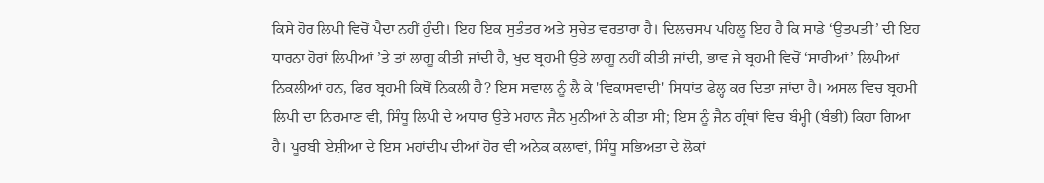ਕਿਸੇ ਹੋਰ ਲਿਪੀ ਵਿਚੋਂ ਪੈਦਾ ਨਹੀਂ ਹੁੰਦੀ। ਇਹ ਇਕ ਸੁਤੰਤਰ ਅਤੇ ਸੁਚੇਤ ਵਰਤਾਰਾ ਹੈ। ਦਿਲਚਸਪ ਪਹਿਲੂ ਇਹ ਹੈ ਕਿ ਸਾਡੇ ‘ਉਤਪਤੀ’ ਦੀ ਇਹ ਧਾਰਨਾ ਹੋਰਾਂ ਲਿਪੀਆਂ ’ਤੇ ਤਾਂ ਲਾਗੂ ਕੀਤੀ ਜਾਂਦੀ ਹੈ, ਖੁਦ ਬ੍ਰਹਮੀ ਉਤੇ ਲਾਗੂ ਨਹੀਂ ਕੀਤੀ ਜਾਂਦੀ, ਭਾਵ ਜੇ ਬ੍ਰਹਮੀ ਵਿਚੋਂ ‘ਸਾਰੀਆਂ’ ਲਿਪੀਆਂ ਨਿਕਲੀਆਂ ਹਨ, ਫਿਰ ਬ੍ਰਹਮੀ ਕਿਥੋਂ ਨਿਕਲੀ ਹੈ? ਇਸ ਸਵਾਲ ਨੂੰ ਲੈ ਕੇ 'ਵਿਕਾਸਵਾਦੀ' ਸਿਧਾਂਤ ਫੇਲ੍ਹ ਕਰ ਦਿਤਾ ਜਾਂਦਾ ਹੈ। ਅਸਲ ਵਿਚ ਬ੍ਰਹਮੀ ਲਿਪੀ ਦਾ ਨਿਰਮਾਣ ਵੀ, ਸਿੰਧੂ ਲਿਪੀ ਦੇ ਅਧਾਰ ਉਤੇ ਮਹਾਨ ਜੈਨ ਮੁਨੀਆਂ ਨੇ ਕੀਤਾ ਸੀ; ਇਸ ਨੂੰ ਜੈਨ ਗ੍ਰੰਥਾਂ ਵਿਚ ਬੰਮ੍ਹੀ (ਬੰਭੀ) ਕਿਹਾ ਗਿਆ ਹੈ। ਪੂਰਬੀ ਏਸ਼ੀਆ ਦੇ ਇਸ ਮਹਾਂਦੀਪ ਦੀਆਂ ਹੋਰ ਵੀ ਅਨੇਕ ਕਲਾਵਾਂ, ਸਿੰਧੂ ਸਭਿਅਤਾ ਦੇ ਲੋਕਾਂ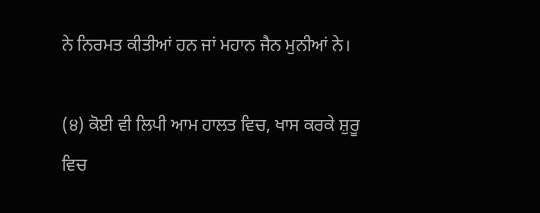ਨੇ ਨਿਰਮਤ ਕੀਤੀਆਂ ਹਨ ਜਾਂ ਮਹਾਨ ਜੈਨ ਮੁਨੀਆਂ ਨੇ।

(੪) ਕੋਈ ਵੀ ਲਿਪੀ ਆਮ ਹਾਲਤ ਵਿਚ, ਖਾਸ ਕਰਕੇ ਸ਼ੁਰੂ ਵਿਚ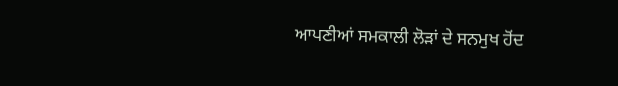ਆਪਣੀਆਂ ਸਮਕਾਲੀ ਲੋੜਾਂ ਦੇ ਸਨਮੁਖ ਹੋਂਦ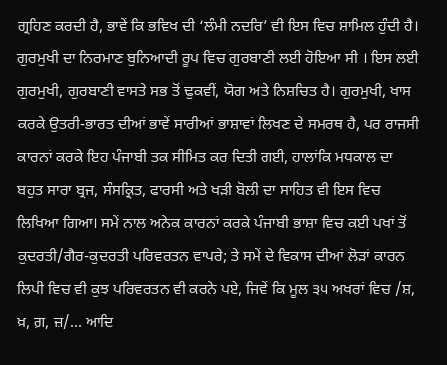ਗ੍ਰਹਿਣ ਕਰਦੀ ਹੈ, ਭਾਵੇਂ ਕਿ ਭਵਿਖ ਦੀ ‘ਲੰਮੀ ਨਦਰਿ’ ਵੀ ਇਸ ਵਿਚ ਸ਼ਾਮਿਲ ਹੁੰਦੀ ਹੈ। ਗੁਰਮੁਖੀ ਦਾ ਨਿਰਮਾਣ ਬੁਨਿਆਦੀ ਰੂਪ ਵਿਚ ਗੁਰਬਾਣੀ ਲਈ ਹੋਇਆ ਸੀ । ਇਸ ਲਈ ਗੁਰਮੁਖੀ, ਗੁਰਬਾਣੀ ਵਾਸਤੇ ਸਭ ਤੋਂ ਢੁਕਵੀਂ, ਯੋਗ ਅਤੇ ਨਿਸ਼ਚਿਤ ਹੈ। ਗੁਰਮੁਖੀ, ਖਾਸ ਕਰਕੇ ਉਤਰੀ-ਭਾਰਤ ਦੀਆਂ ਭਾਵੇਂ ਸਾਰੀਆਂ ਭਾਸ਼ਾਵਾਂ ਲਿਖਣ ਦੇ ਸਮਰਥ ਹੈ, ਪਰ ਰਾਜਸੀ ਕਾਰਨਾਂ ਕਰਕੇ ਇਹ ਪੰਜਾਬੀ ਤਕ ਸੀਮਿਤ ਕਰ ਦਿਤੀ ਗਈ, ਹਾਲਾਂਕਿ ਮਧਕਾਲ ਦਾ ਬਹੁਤ ਸਾਰਾ ਬ੍ਰਜ, ਸੰਸਕ੍ਰਿਤ, ਫਾਰਸੀ ਅਤੇ ਖੜੀ ਬੋਲੀ ਦਾ ਸਾਹਿਤ ਵੀ ਇਸ ਵਿਚ ਲਿਖਿਆ ਗਿਆ। ਸਮੇਂ ਨਾਲ ਅਨੇਕ ਕਾਰਨਾਂ ਕਰਕੇ ਪੰਜਾਬੀ ਭਾਸ਼ਾ ਵਿਚ ਕਈ ਪਖਾਂ ਤੋਂ ਕੁਦਰਤੀ/ਗੈਰ-ਕੁਦਰਤੀ ਪਰਿਵਰਤਨ ਵਾਪਰੇ; ਤੇ ਸਮੇਂ ਦੇ ਵਿਕਾਸ ਦੀਆਂ ਲੋੜਾਂ ਕਾਰਨ ਲਿਪੀ ਵਿਚ ਵੀ ਕੁਝ ਪਰਿਵਰਤਨ ਵੀ ਕਰਨੇ ਪਏ, ਜਿਵੇਂ ਕਿ ਮੂਲ ੩੫ ਅਖਰਾਂ ਵਿਚ /ਸ਼, ਖ਼, ਗ਼, ਜ਼/... ਆਦਿ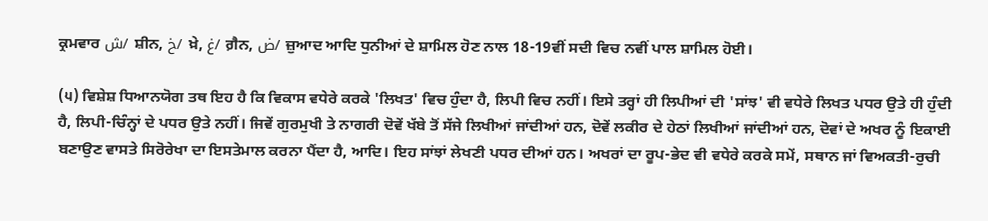ਕ੍ਰਮਵਾਰ ش/ ਸ਼ੀਨ, خ/ ਖ਼ੇ, غ/ ਗ਼ੈਨ, ض/ ਜ਼ੁਆਦ ਆਦਿ ਧੁਨੀਆਂ ਦੇ ਸ਼ਾਮਿਲ ਹੋਣ ਨਾਲ 18-19ਵੀਂ ਸਦੀ ਵਿਚ ਨਵੀਂ ਪਾਲ ਸ਼ਾਮਿਲ ਹੋਈ।

(੫) ਵਿਸ਼ੇਸ਼ ਧਿਆਨਯੋਗ ਤਥ ਇਹ ਹੈ ਕਿ ਵਿਕਾਸ ਵਧੇਰੇ ਕਰਕੇ 'ਲਿਖਤ' ਵਿਚ ਹੁੰਦਾ ਹੈ, ਲਿਪੀ ਵਿਚ ਨਹੀਂ। ਇਸੇ ਤਰ੍ਹਾਂ ਹੀ ਲਿਪੀਆਂ ਦੀ 'ਸਾਂਝ' ਵੀ ਵਧੇਰੇ ਲਿਖਤ ਪਧਰ ਉਤੇ ਹੀ ਹੁੰਦੀ ਹੈ, ਲਿਪੀ-ਚਿੰਨ੍ਹਾਂ ਦੇ ਪਧਰ ਉਤੇ ਨਹੀਂ। ਜਿਵੇਂ ਗੁਰਮੁਖੀ ਤੇ ਨਾਗਰੀ ਦੋਵੇਂ ਖੱਬੇ ਤੋਂ ਸੱਜੇ ਲਿਖੀਆਂ ਜਾਂਦੀਆਂ ਹਨ, ਦੋਵੇਂ ਲਕੀਰ ਦੇ ਹੇਠਾਂ ਲਿਖੀਆਂ ਜਾਂਦੀਆਂ ਹਨ, ਦੋਵਾਂ ਦੇ ਅਖਰ ਨੂੰ ਇਕਾਈ ਬਣਾਉਣ ਵਾਸਤੇ ਸਿਰੋਰੇਖਾ ਦਾ ਇਸਤੇਮਾਲ ਕਰਨਾ ਪੈਂਦਾ ਹੈ, ਆਦਿ। ਇਹ ਸਾਂਝਾਂ ਲੇਖਣੀ ਪਧਰ ਦੀਆਂ ਹਨ। ਅਖਰਾਂ ਦਾ ਰੂਪ-ਭੇਦ ਵੀ ਵਧੇਰੇ ਕਰਕੇ ਸਮੇਂ, ਸਥਾਨ ਜਾਂ ਵਿਅਕਤੀ-ਰੁਚੀ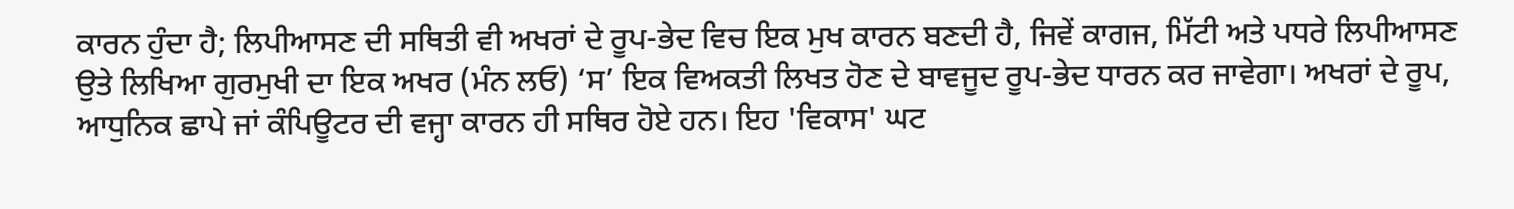ਕਾਰਨ ਹੁੰਦਾ ਹੈ; ਲਿਪੀਆਸਣ ਦੀ ਸਥਿਤੀ ਵੀ ਅਖਰਾਂ ਦੇ ਰੂਪ-ਭੇਦ ਵਿਚ ਇਕ ਮੁਖ ਕਾਰਨ ਬਣਦੀ ਹੈ, ਜਿਵੇਂ ਕਾਗਜ, ਮਿੱਟੀ ਅਤੇ ਪਧਰੇ ਲਿਪੀਆਸਣ ਉਤੇ ਲਿਖਿਆ ਗੁਰਮੁਖੀ ਦਾ ਇਕ ਅਖਰ (ਮੰਨ ਲਓ) ‘ਸ’ ਇਕ ਵਿਅਕਤੀ ਲਿਖਤ ਹੋਣ ਦੇ ਬਾਵਜੂਦ ਰੂਪ-ਭੇਦ ਧਾਰਨ ਕਰ ਜਾਵੇਗਾ। ਅਖਰਾਂ ਦੇ ਰੂਪ, ਆਧੁਨਿਕ ਛਾਪੇ ਜਾਂ ਕੰਪਿਊਟਰ ਦੀ ਵਜ੍ਹਾ ਕਾਰਨ ਹੀ ਸਥਿਰ ਹੋਏ ਹਨ। ਇਹ 'ਵਿਕਾਸ' ਘਟ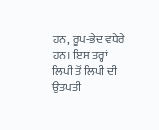ਹਨ, ਰੂਪ-ਭੇਦ ਵਧੇਰੇ ਹਨ। ਇਸ ਤਰ੍ਹਾਂ ਲਿਪੀ ਤੋਂ ਲਿਪੀ ਦੀ ਉਤਪਤੀ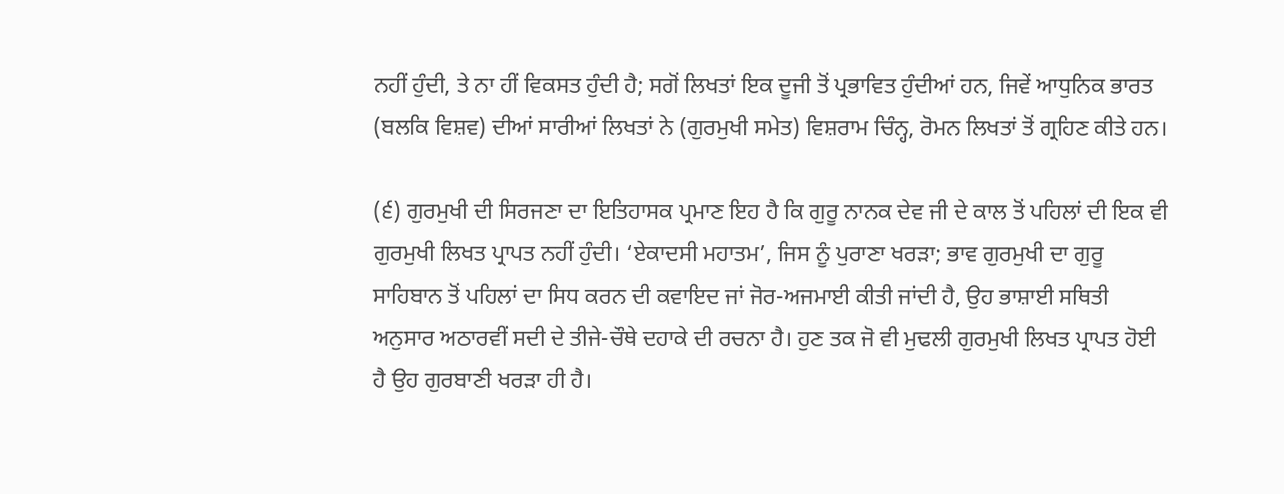ਨਹੀਂ ਹੁੰਦੀ, ਤੇ ਨਾ ਹੀਂ ਵਿਕਸਤ ਹੁੰਦੀ ਹੈ; ਸਗੋਂ ਲਿਖਤਾਂ ਇਕ ਦੂਜੀ ਤੋਂ ਪ੍ਰਭਾਵਿਤ ਹੁੰਦੀਆਂ ਹਨ, ਜਿਵੇਂ ਆਧੁਨਿਕ ਭਾਰਤ (ਬਲਕਿ ਵਿਸ਼ਵ) ਦੀਆਂ ਸਾਰੀਆਂ ਲਿਖਤਾਂ ਨੇ (ਗੁਰਮੁਖੀ ਸਮੇਤ) ਵਿਸ਼ਰਾਮ ਚਿੰਨ੍ਹ, ਰੋਮਨ ਲਿਖਤਾਂ ਤੋਂ ਗ੍ਰਹਿਣ ਕੀਤੇ ਹਨ।

(੬) ਗੁਰਮੁਖੀ ਦੀ ਸਿਰਜਣਾ ਦਾ ਇਤਿਹਾਸਕ ਪ੍ਰਮਾਣ ਇਹ ਹੈ ਕਿ ਗੁਰੂ ਨਾਨਕ ਦੇਵ ਜੀ ਦੇ ਕਾਲ ਤੋਂ ਪਹਿਲਾਂ ਦੀ ਇਕ ਵੀ ਗੁਰਮੁਖੀ ਲਿਖਤ ਪ੍ਰਾਪਤ ਨਹੀਂ ਹੁੰਦੀ। ‘ਏਕਾਦਸੀ ਮਹਾਤਮ’, ਜਿਸ ਨੂੰ ਪੁਰਾਣਾ ਖਰੜਾ; ਭਾਵ ਗੁਰਮੁਖੀ ਦਾ ਗੁਰੂ ਸਾਹਿਬਾਨ ਤੋਂ ਪਹਿਲਾਂ ਦਾ ਸਿਧ ਕਰਨ ਦੀ ਕਵਾਇਦ ਜਾਂ ਜੋਰ-ਅਜਮਾਈ ਕੀਤੀ ਜਾਂਦੀ ਹੈ, ਉਹ ਭਾਸ਼ਾਈ ਸਥਿਤੀ ਅਨੁਸਾਰ ਅਠਾਰਵੀਂ ਸਦੀ ਦੇ ਤੀਜੇ-ਚੌਥੇ ਦਹਾਕੇ ਦੀ ਰਚਨਾ ਹੈ। ਹੁਣ ਤਕ ਜੋ ਵੀ ਮੁਢਲੀ ਗੁਰਮੁਖੀ ਲਿਖਤ ਪ੍ਰਾਪਤ ਹੋਈ ਹੈ ਉਹ ਗੁਰਬਾਣੀ ਖਰੜਾ ਹੀ ਹੈ।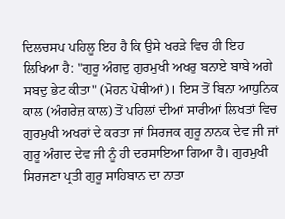ਦਿਲਚਸਪ ਪਹਿਲੂ ਇਹ ਹੈ ਕਿ ਉਸੇ ਖਰੜੇ ਵਿਚ ਹੀ ਇਹ ਲਿਖਿਆ ਹੈ: "ਗੁਰੂ ਅੰਗਦੁ ਗੁਰਮੁਖੀ ਅਖਰੁ ਬਨਾਏ ਬਾਬੇ ਅਗੇ ਸਬਦੁ ਭੇਟ ਕੀਤਾ" (ਮੋਹਨ ਪੋਥੀਆਂ)। ਇਸ ਤੋਂ ਬਿਨਾ ਆਧੁਨਿਕ ਕਾਲ (ਅੰਗਰੇਜ਼ ਕਾਲ) ਤੋਂ ਪਹਿਲਾਂ ਦੀਆਂ ਸਾਰੀਆਂ ਲਿਖਤਾਂ ਵਿਚ ਗੁਰਮੁਖੀ ਅਖਰਾਂ ਦੇ ਕਰਤਾ ਜਾਂ ਸਿਰਜਕ ਗੁਰੂ ਨਾਨਕ ਦੇਵ ਜੀ ਜਾਂ ਗੁਰੂ ਅੰਗਦ ਦੇਵ ਜੀ ਨੂੰ ਹੀ ਦਰਸਾਇਆ ਗਿਆ ਹੈ। ਗੁਰਮੁਖੀ ਸਿਰਜਣਾ ਪ੍ਰਤੀ ਗੁਰੂ ਸਾਹਿਬਾਨ ਦਾ ਨਾਤਾ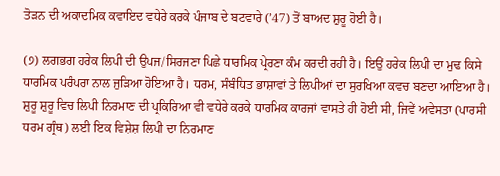ਤੋੜਨ ਦੀ ਅਕਾਦਮਿਕ ਕਵਾਇਦ ਵਧੇਰੇ ਕਰਕੇ ਪੰਜਾਬ ਦੇ ਬਟਵਾਰੇ (’47) ਤੋਂ ਬਾਅਦ ਸ਼ੁਰੂ ਹੋਈ ਹੈ।

(੭) ਲਗਭਗ ਹਰੇਕ ਲਿਪੀ ਦੀ ਉਪਜ/ਸਿਰਜਣਾ ਪਿਛੇ ਧਾਰਮਿਕ ਪ੍ਰੇਰਣਾ ਕੰਮ ਕਰਦੀ ਰਹੀ ਹੈ। ਇਉਂ ਹਰੇਕ ਲਿਪੀ ਦਾ ਮੁਢ ਕਿਸੇ ਧਾਰਮਿਕ ਪਰੰਪਰਾ ਨਾਲ ਜੁੜਿਆ ਹੋਇਆ ਹੈ। ਧਰਮ, ਸੰਬੰਧਿਤ ਭਾਸ਼ਾਵਾਂ ਤੇ ਲਿਪੀਆਂ ਦਾ ਸੁਰਖਿਆ ਕਵਚ ਬਣਦਾ ਆਇਆ ਹੈ। ਸ਼ੁਰੂ ਸ਼ੁਰੂ ਵਿਚ ਲਿਪੀ ਨਿਰਮਾਣ ਦੀ ਪ੍ਰਕਿਰਿਆ ਵੀ ਵਧੇਰੇ ਕਰਕੇ ਧਾਰਮਿਕ ਕਾਰਜਾਂ ਵਾਸਤੇ ਹੀ ਹੋਈ ਸੀ, ਜਿਵੇਂ ਅਵੇਸਤਾ (ਪਾਰਸੀ ਧਰਮ ਗ੍ਰੰਥ) ਲਈ ਇਕ ਵਿਸ਼ੇਸ਼ ਲਿਪੀ ਦਾ ਨਿਰਮਾਣ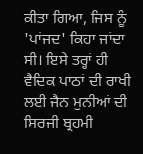ਕੀਤਾ ਗਿਆ, ਜਿਸ ਨੂੰ 'ਪਾਂਜਦ' ਕਿਹਾ ਜਾਂਦਾ ਸੀ। ਇਸੇ ਤਰ੍ਹਾਂ ਹੀ ਵੈਦਿਕ ਪਾਠਾਂ ਦੀ ਰਾਖੀ ਲਈ ਜੈਨ ਮੁਨੀਆਂ ਦੀ ਸਿਰਜੀ ਬ੍ਰਹਮੀ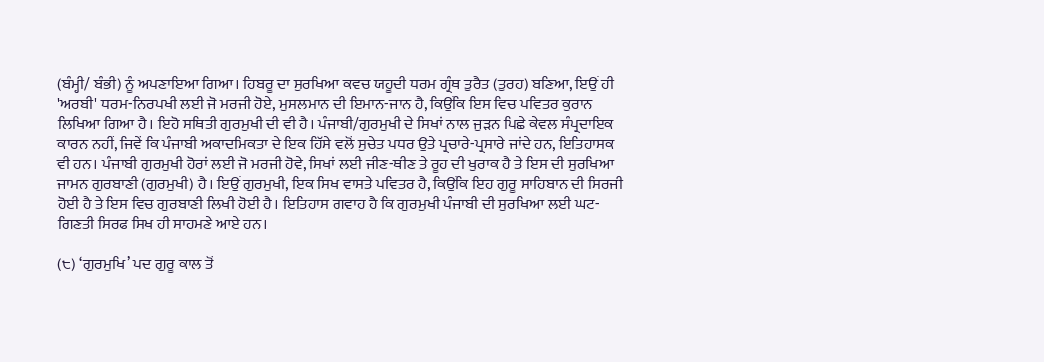(ਬੰਮ੍ਹੀ/ ਬੰਭੀ) ਨੂੰ ਅਪਣਾਇਆ ਗਿਆ। ਹਿਬਰੂ ਦਾ ਸੁਰਖਿਆ ਕਵਚ ਯਹੂਦੀ ਧਰਮ ਗ੍ਰੰਥ ਤੁਰੈਤ (ਤੁਰਹ) ਬਣਿਆ, ਇਉਂ ਹੀ 'ਅਰਬੀ' ਧਰਮ-ਨਿਰਪਖੀ ਲਈ ਜੋ ਮਰਜੀ ਹੋਏ, ਮੁਸਲਮਾਨ ਦੀ ਇਮਾਨ-ਜਾਨ ਹੈ, ਕਿਉਂਕਿ ਇਸ ਵਿਚ ਪਵਿਤਰ ਕੁਰਾਨ ਲਿਖਿਆ ਗਿਆ ਹੈ। ਇਹੋ ਸਥਿਤੀ ਗੁਰਮੁਖੀ ਦੀ ਵੀ ਹੈ। ਪੰਜਾਬੀ/ਗੁਰਮੁਖੀ ਦੇ ਸਿਖਾਂ ਨਾਲ ਜੁੜਨ ਪਿਛੇ ਕੇਵਲ ਸੰਪ੍ਰਦਾਇਕ ਕਾਰਨ ਨਹੀਂ, ਜਿਵੇਂ ਕਿ ਪੰਜਾਬੀ ਅਕਾਦਮਿਕਤਾ ਦੇ ਇਕ ਹਿੱਸੇ ਵਲੋਂ ਸੁਚੇਤ ਪਧਰ ਉਤੇ ਪ੍ਰਚਾਰੇ-ਪ੍ਰਸਾਰੇ ਜਾਂਦੇ ਹਨ, ਇਤਿਹਾਸਕ ਵੀ ਹਨ। ਪੰਜਾਬੀ ਗੁਰਮੁਖੀ ਹੋਰਾਂ ਲਈ ਜੋ ਮਰਜੀ ਹੋਵੇ, ਸਿਖਾਂ ਲਈ ਜੀਣ-ਥੀਣ ਤੇ ਰੂਹ ਦੀ ਖੁਰਾਕ ਹੈ ਤੇ ਇਸ ਦੀ ਸੁਰਖਿਆ ਜਾਮਨ ਗੁਰਬਾਣੀ (ਗੁਰਮੁਖੀ) ਹੈ। ਇਉਂ ਗੁਰਮੁਖੀ, ਇਕ ਸਿਖ ਵਾਸਤੇ ਪਵਿਤਰ ਹੈ, ਕਿਉਂਕਿ ਇਹ ਗੁਰੂ ਸਾਹਿਬਾਨ ਦੀ ਸਿਰਜੀ ਹੋਈ ਹੈ ਤੇ ਇਸ ਵਿਚ ਗੁਰਬਾਣੀ ਲਿਖੀ ਹੋਈ ਹੈ। ਇਤਿਹਾਸ ਗਵਾਹ ਹੈ ਕਿ ਗੁਰਮੁਖੀ ਪੰਜਾਬੀ ਦੀ ਸੁਰਖਿਆ ਲਈ ਘਟ-ਗਿਣਤੀ ਸਿਰਫ ਸਿਖ ਹੀ ਸਾਹਮਣੇ ਆਏ ਹਨ।

(੮) ‘ਗੁਰਮੁਖਿ’ ਪਦ ਗੁਰੂ ਕਾਲ ਤੋਂ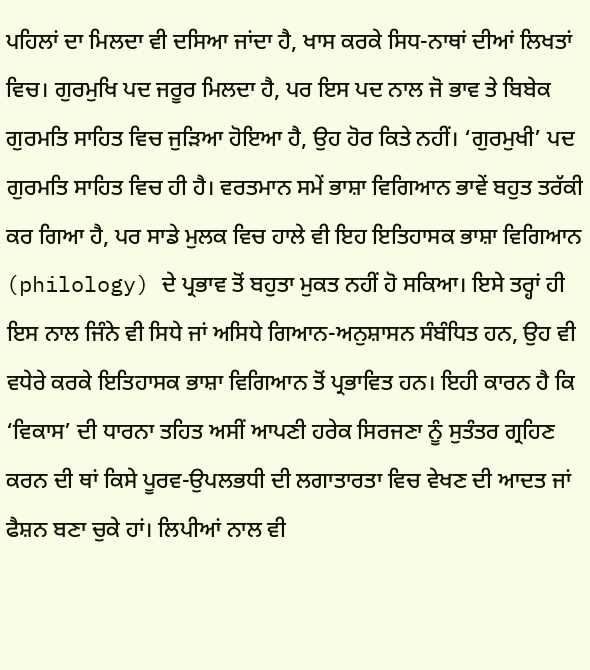ਪਹਿਲਾਂ ਦਾ ਮਿਲਦਾ ਵੀ ਦਸਿਆ ਜਾਂਦਾ ਹੈ, ਖਾਸ ਕਰਕੇ ਸਿਧ-ਨਾਥਾਂ ਦੀਆਂ ਲਿਖਤਾਂ ਵਿਚ। ਗੁਰਮੁਖਿ ਪਦ ਜਰੂਰ ਮਿਲਦਾ ਹੈ, ਪਰ ਇਸ ਪਦ ਨਾਲ ਜੋ ਭਾਵ ਤੇ ਬਿਬੇਕ ਗੁਰਮਤਿ ਸਾਹਿਤ ਵਿਚ ਜੁੜਿਆ ਹੋਇਆ ਹੈ, ਉਹ ਹੋਰ ਕਿਤੇ ਨਹੀਂ। ‘ਗੁਰਮੁਖੀ’ ਪਦ ਗੁਰਮਤਿ ਸਾਹਿਤ ਵਿਚ ਹੀ ਹੈ। ਵਰਤਮਾਨ ਸਮੇਂ ਭਾਸ਼ਾ ਵਿਗਿਆਨ ਭਾਵੇਂ ਬਹੁਤ ਤਰੱਕੀ ਕਰ ਗਿਆ ਹੈ, ਪਰ ਸਾਡੇ ਮੁਲਕ ਵਿਚ ਹਾਲੇ ਵੀ ਇਹ ਇਤਿਹਾਸਕ ਭਾਸ਼ਾ ਵਿਗਿਆਨ (philology) ਦੇ ਪ੍ਰਭਾਵ ਤੋਂ ਬਹੁਤਾ ਮੁਕਤ ਨਹੀਂ ਹੋ ਸਕਿਆ। ਇਸੇ ਤਰ੍ਹਾਂ ਹੀ ਇਸ ਨਾਲ ਜਿੰਨੇ ਵੀ ਸਿਧੇ ਜਾਂ ਅਸਿਧੇ ਗਿਆਨ-ਅਨੁਸ਼ਾਸਨ ਸੰਬੰਧਿਤ ਹਨ, ਉਹ ਵੀ ਵਧੇਰੇ ਕਰਕੇ ਇਤਿਹਾਸਕ ਭਾਸ਼ਾ ਵਿਗਿਆਨ ਤੋਂ ਪ੍ਰਭਾਵਿਤ ਹਨ। ਇਹੀ ਕਾਰਨ ਹੈ ਕਿ ‘ਵਿਕਾਸ’ ਦੀ ਧਾਰਨਾ ਤਹਿਤ ਅਸੀਂ ਆਪਣੀ ਹਰੇਕ ਸਿਰਜਣਾ ਨੂੰ ਸੁਤੰਤਰ ਗ੍ਰਹਿਣ ਕਰਨ ਦੀ ਥਾਂ ਕਿਸੇ ਪੂਰਵ-ਉਪਲਭਧੀ ਦੀ ਲਗਾਤਾਰਤਾ ਵਿਚ ਵੇਖਣ ਦੀ ਆਦਤ ਜਾਂ ਫੈਸ਼ਨ ਬਣਾ ਚੁਕੇ ਹਾਂ। ਲਿਪੀਆਂ ਨਾਲ ਵੀ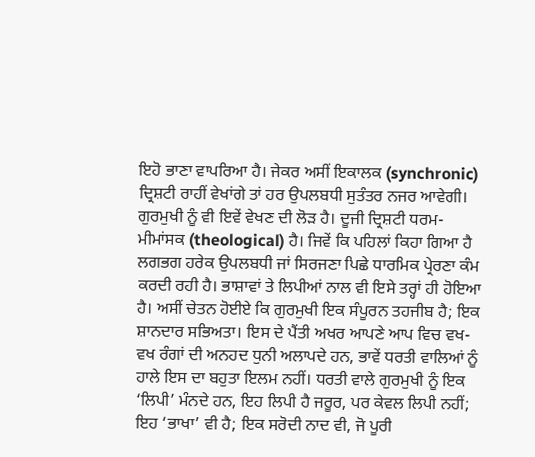ਇਹੋ ਭਾਣਾ ਵਾਪਰਿਆ ਹੈ। ਜੇਕਰ ਅਸੀਂ ਇਕਾਲਕ (synchronic) ਦ੍ਰਿਸ਼ਟੀ ਰਾਹੀਂ ਵੇਖਾਂਗੇ ਤਾਂ ਹਰ ਉਪਲਬਧੀ ਸੁਤੰਤਰ ਨਜਰ ਆਵੇਗੀ। ਗੁਰਮੁਖੀ ਨੂੰ ਵੀ ਇਵੇਂ ਵੇਖਣ ਦੀ ਲੋੜ ਹੈ। ਦੂਜੀ ਦ੍ਰਿਸ਼ਟੀ ਧਰਮ-ਮੀਮਾਂਸਕ (theological) ਹੈ। ਜਿਵੇਂ ਕਿ ਪਹਿਲਾਂ ਕਿਹਾ ਗਿਆ ਹੈ ਲਗਭਗ ਹਰੇਕ ਉਪਲਬਧੀ ਜਾਂ ਸਿਰਜਣਾ ਪਿਛੇ ਧਾਰਮਿਕ ਪ੍ਰੇਰਣਾ ਕੰਮ ਕਰਦੀ ਰਹੀ ਹੈ। ਭਾਸ਼ਾਵਾਂ ਤੇ ਲਿਪੀਆਂ ਨਾਲ ਵੀ ਇਸੇ ਤਰ੍ਹਾਂ ਹੀ ਹੋਇਆ ਹੈ। ਅਸੀਂ ਚੇਤਨ ਹੋਈਏ ਕਿ ਗੁਰਮੁਖੀ ਇਕ ਸੰਪੂਰਨ ਤਹਜੀਬ ਹੈ; ਇਕ ਸ਼ਾਨਦਾਰ ਸਭਿਅਤਾ। ਇਸ ਦੇ ਪੈਂਤੀ ਅਖਰ ਆਪਣੇ ਆਪ ਵਿਚ ਵਖ-ਵਖ ਰੰਗਾਂ ਦੀ ਅਨਹਦ ਧੁਨੀ ਅਲਾਪਦੇ ਹਨ, ਭਾਵੇਂ ਧਰਤੀ ਵਾਲਿਆਂ ਨੂੰ ਹਾਲੇ ਇਸ ਦਾ ਬਹੁਤਾ ਇਲਮ ਨਹੀਂ। ਧਰਤੀ ਵਾਲੇ ਗੁਰਮੁਖੀ ਨੂੰ ਇਕ ‘ਲਿਪੀ’ ਮੰਨਦੇ ਹਨ, ਇਹ ਲਿਪੀ ਹੈ ਜਰੂਰ, ਪਰ ਕੇਵਲ ਲਿਪੀ ਨਹੀਂ; ਇਹ ‘ਭਾਖਾ’ ਵੀ ਹੈ; ਇਕ ਸਰੋਦੀ ਨਾਦ ਵੀ, ਜੋ ਪੂਰੀ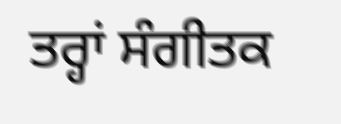ਤਰ੍ਹਾਂ ਸੰਗੀਤਕ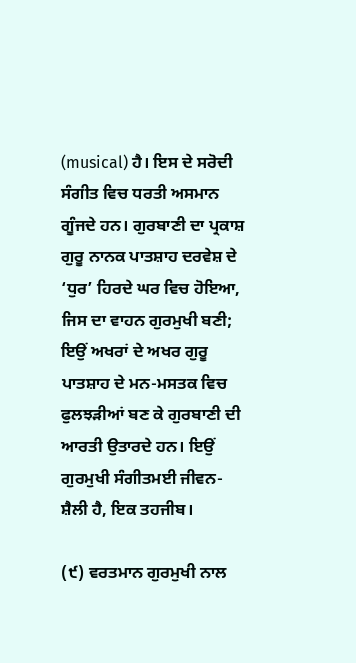(musical) ਹੈ। ਇਸ ਦੇ ਸਰੋਦੀ ਸੰਗੀਤ ਵਿਚ ਧਰਤੀ ਅਸਮਾਨ ਗੂੰਜਦੇ ਹਨ। ਗੁਰਬਾਣੀ ਦਾ ਪ੍ਰਕਾਸ਼ ਗੁਰੂ ਨਾਨਕ ਪਾਤਸ਼ਾਹ ਦਰਵੇਸ਼ ਦੇ ‘ਧੁਰ’ ਹਿਰਦੇ ਘਰ ਵਿਚ ਹੋਇਆ, ਜਿਸ ਦਾ ਵਾਹਨ ਗੁਰਮੁਖੀ ਬਣੀ; ਇਉਂ ਅਖਰਾਂ ਦੇ ਅਖਰ ਗੁਰੂ ਪਾਤਸ਼ਾਹ ਦੇ ਮਨ-ਮਸਤਕ ਵਿਚ ਫੁਲਝੜੀਆਂ ਬਣ ਕੇ ਗੁਰਬਾਣੀ ਦੀ ਆਰਤੀ ਉਤਾਰਦੇ ਹਨ। ਇਉਂ ਗੁਰਮੁਖੀ ਸੰਗੀਤਮਈ ਜੀਵਨ-ਸ਼ੈਲੀ ਹੈ, ਇਕ ਤਹਜੀਬ।

(੯) ਵਰਤਮਾਨ ਗੁਰਮੁਖੀ ਨਾਲ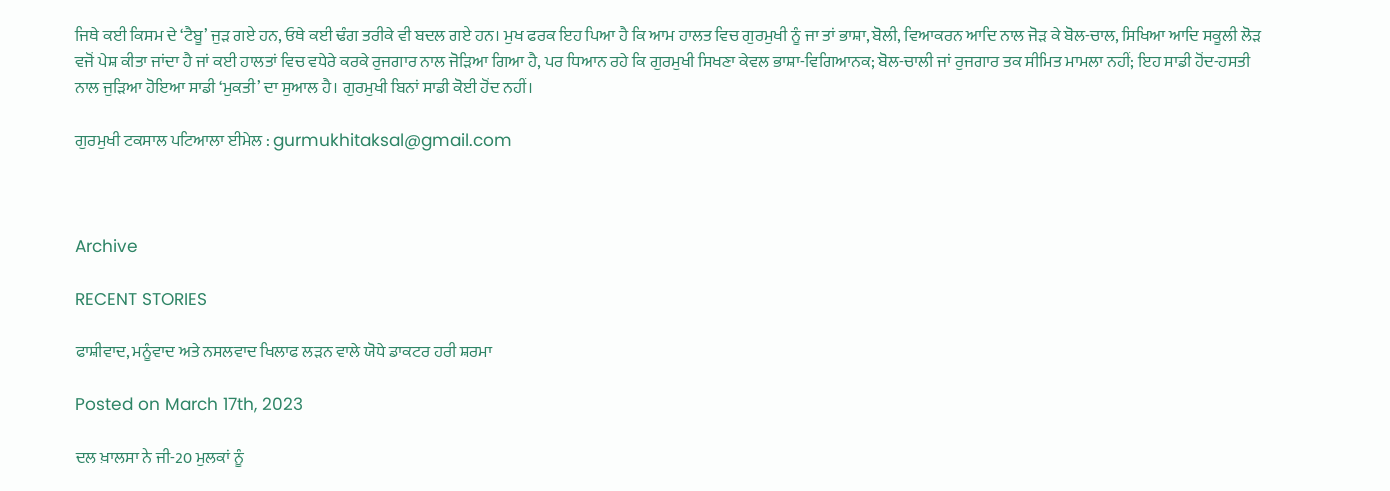ਜਿਥੇ ਕਈ ਕਿਸਮ ਦੇ ‘ਟੈਬੂ’ ਜੁੜ ਗਏ ਹਨ, ਓਥੇ ਕਈ ਢੰਗ ਤਰੀਕੇ ਵੀ ਬਦਲ ਗਏ ਹਨ। ਮੁਖ ਫਰਕ ਇਹ ਪਿਆ ਹੈ ਕਿ ਆਮ ਹਾਲਤ ਵਿਚ ਗੁਰਮੁਖੀ ਨੂੰ ਜਾ ਤਾਂ ਭਾਸ਼ਾ, ਬੋਲੀ, ਵਿਆਕਰਨ ਆਦਿ ਨਾਲ ਜੋੜ ਕੇ ਬੋਲ-ਚਾਲ, ਸਿਖਿਆ ਆਦਿ ਸਕੂਲੀ ਲੋੜ ਵਜੋਂ ਪੇਸ਼ ਕੀਤਾ ਜਾਂਦਾ ਹੈ ਜਾਂ ਕਈ ਹਾਲਤਾਂ ਵਿਚ ਵਧੇਰੇ ਕਰਕੇ ਰੁਜਗਾਰ ਨਾਲ ਜੋੜਿਆ ਗਿਆ ਹੈ, ਪਰ ਧਿਆਨ ਰਹੇ ਕਿ ਗੁਰਮੁਖੀ ਸਿਖਣਾ ਕੇਵਲ ਭਾਸ਼ਾ-ਵਿਗਿਆਨਕ; ਬੋਲ-ਚਾਲੀ ਜਾਂ ਰੁਜਗਾਰ ਤਕ ਸੀਮਿਤ ਮਾਮਲਾ ਨਹੀਂ; ਇਹ ਸਾਡੀ ਹੋਂਦ-ਹਸਤੀ ਨਾਲ ਜੁੜਿਆ ਹੋਇਆ ਸਾਡੀ ‘ਮੁਕਤੀ’ ਦਾ ਸੁਆਲ ਹੈ। ਗੁਰਮੁਖੀ ਬਿਨਾਂ ਸਾਡੀ ਕੋਈ ਹੋਂਦ ਨਹੀਂ।

ਗੁਰਮੁਖੀ ਟਕਸਾਲ ਪਟਿਆਲਾ ਈਮੇਲ : gurmukhitaksal@gmail.com



Archive

RECENT STORIES

ਫਾਸ਼ੀਵਾਦ, ਮਨੂੰਵਾਦ ਅਤੇ ਨਸਲਵਾਦ ਖਿਲਾਫ ਲੜਨ ਵਾਲੇ ਯੋਧੇ ਡਾਕਟਰ ਹਰੀ ਸ਼ਰਮਾ

Posted on March 17th, 2023

ਦਲ ਖ਼ਾਲਸਾ ਨੇ ਜੀ-20 ਮੁਲਕਾਂ ਨੂੰ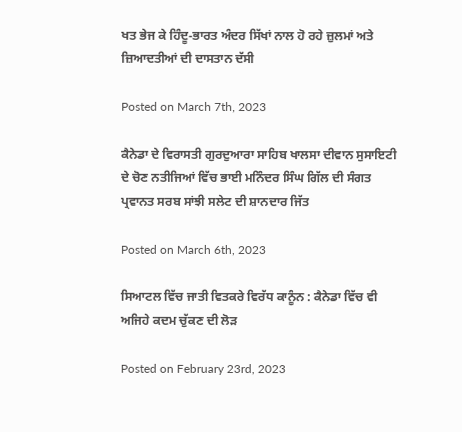ਖਤ ਭੇਜ ਕੇ ਹਿੰਦੂ-ਭਾਰਤ ਅੰਦਰ ਸਿੱਖਾਂ ਨਾਲ ਹੋ ਰਹੇ ਜ਼ੁਲਮਾਂ ਅਤੇ ਜ਼ਿਆਦਤੀਆਂ ਦੀ ਦਾਸਤਾਨ ਦੱਸੀ

Posted on March 7th, 2023

ਕੈਨੇਡਾ ਦੇ ਵਿਰਾਸਤੀ ਗੁਰਦੁਆਰਾ ਸਾਹਿਬ ਖਾਲਸਾ ਦੀਵਾਨ ਸੁਸਾਇਟੀ ਦੇ ਚੋਣ ਨਤੀਜਿਆਂ ਵਿੱਚ ਭਾਈ ਮਨਿੰਦਰ ਸਿੰਘ ਗਿੱਲ ਦੀ ਸੰਗਤ ਪ੍ਰਵਾਨਤ ਸਰਬ ਸਾਂਝੀ ਸਲੇਟ ਦੀ ਸ਼ਾਨਦਾਰ ਜਿੱਤ

Posted on March 6th, 2023

ਸਿਆਟਲ ਵਿੱਚ ਜਾਤੀ ਵਿਤਕਰੇ ਵਿਰੱਧ ਕਾਨੂੰਨ : ਕੈਨੇਡਾ ਵਿੱਚ ਵੀ ਅਜਿਹੇ ਕਦਮ ਚੁੱਕਣ ਦੀ ਲੋੜ

Posted on February 23rd, 2023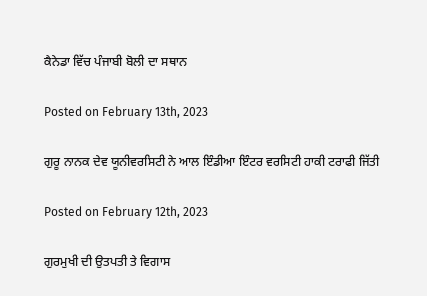ਕੈਨੇਡਾ ਵਿੱਚ ਪੰਜਾਬੀ ਬੋਲੀ ਦਾ ਸਥਾਨ

Posted on February 13th, 2023

ਗੁਰੂ ਨਾਨਕ ਦੇਵ ਯੂਨੀਵਰਸਿਟੀ ਨੇ ਆਲ ਇੰਡੀਆ ਇੰਟਰ ਵਰਸਿਟੀ ਹਾਕੀ ਟਰਾਫੀ ਜਿੱਤੀ

Posted on February 12th, 2023

ਗੁਰਮੁਖੀ ਦੀ ਉਤਪਤੀ ਤੇ ਵਿਗਾਸ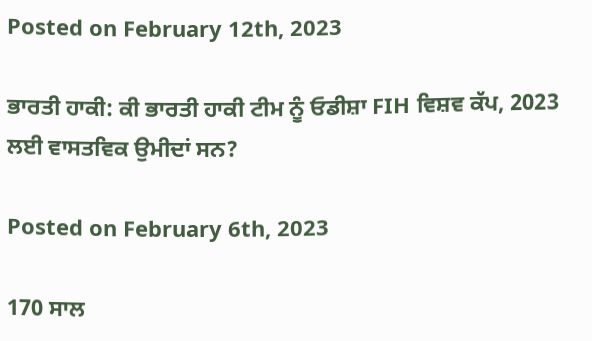Posted on February 12th, 2023

ਭਾਰਤੀ ਹਾਕੀ: ਕੀ ਭਾਰਤੀ ਹਾਕੀ ਟੀਮ ਨੂੰ ਓਡੀਸ਼ਾ FIH ਵਿਸ਼ਵ ਕੱਪ, 2023 ਲਈ ਵਾਸਤਵਿਕ ਉਮੀਦਾਂ ਸਨ?

Posted on February 6th, 2023

170 ਸਾਲ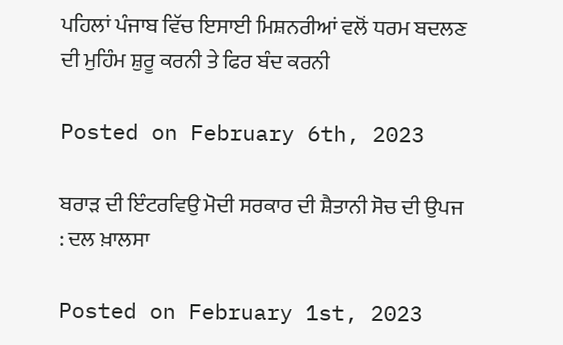ਪਹਿਲਾਂ ਪੰਜਾਬ ਵਿੱਚ ਇਸਾਈ ਮਿਸ਼ਨਰੀਆਂ ਵਲੋਂ ਧਰਮ ਬਦਲਣ ਦੀ ਮੁਹਿੰਮ ਸ਼ੁਰੂ ਕਰਨੀ ਤੇ ਫਿਰ ਬੰਦ ਕਰਨੀ

Posted on February 6th, 2023

ਬਰਾੜ ਦੀ ਇੰਟਰਵਿਉ ਮੋਦੀ ਸਰਕਾਰ ਦੀ ਸ਼ੈਤਾਨੀ ਸੋਚ ਦੀ ਉਪਜ : ਦਲ ਖ਼ਾਲਸਾ

Posted on February 1st, 2023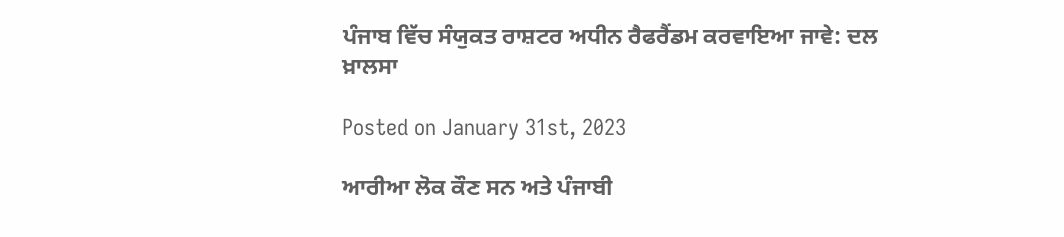ਪੰਜਾਬ ਵਿੱਚ ਸੰਯੁਕਤ ਰਾਸ਼ਟਰ ਅਧੀਨ ਰੈਫਰੈਂਡਮ ਕਰਵਾਇਆ ਜਾਵੇ: ਦਲ ਖ਼ਾਲਸਾ

Posted on January 31st, 2023

ਆਰੀਆ ਲੋਕ ਕੌਣ ਸਨ ਅਤੇ ਪੰਜਾਬੀ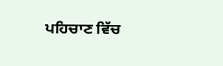ਪਹਿਚਾਣ ਵਿੱਚ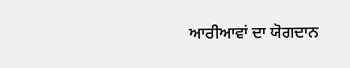ਆਰੀਆਵਾਂ ਦਾ ਯੋਗਦਾਨ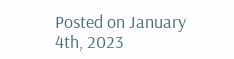Posted on January 4th, 2023